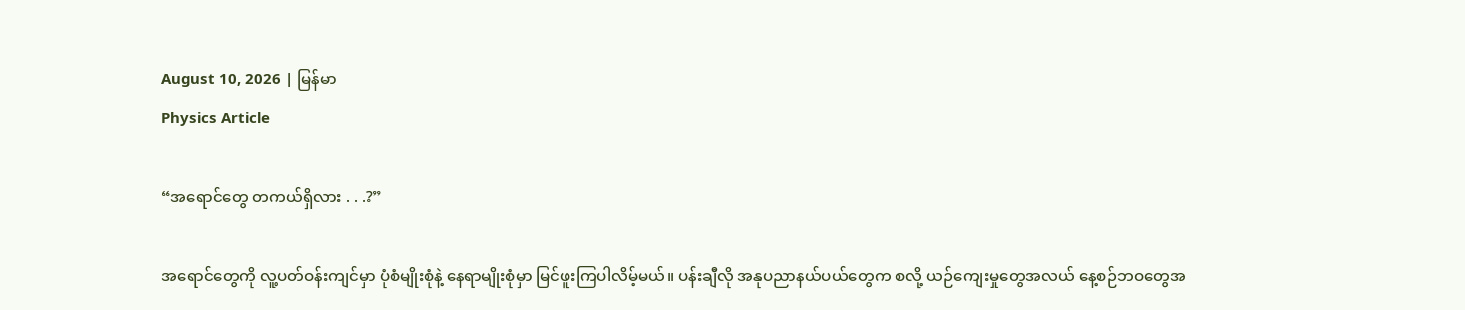August 10, 2026 | မြန်မာ
Physics Article

“အရောင်တွေ တကယ်ရှိလား . . .?”

အရောင်တွေကို လူ့ပတ်ဝန်းကျင်မှာ ပုံစံမျိုးစုံနဲ့ နေရာမျိုးစုံမှာ မြင်ဖူးကြပါလိမ့်မယ်။ ပန်းချီလို အနုပညာနယ်ပယ်တွေက စလို့ ယဉ်ကျေးမှုတွေအလယ် နေ့စဉ်ဘဝတွေအ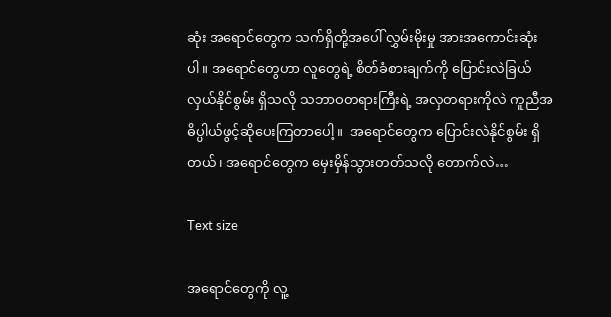ဆုံး အရောင်တွေက သက်ရှိတို့အပေါ် လွှမ်းမိုးမှု အားအကောင်းဆုံးပါ။ အရောင်တွေဟာ လူတွေရဲ့ စိတ်ခံစားချက်ကို ပြောင်းလဲခြယ်လှယ်နိုင်စွမ်း ရှိသလို သဘာဝတရားကြီးရဲ့ အလှတရားကိုလဲ ကူညီအဓိပ္ပါယ်ဖွင့်ဆိုပေးကြတာပေါ့။  အရောင်တွေက ပြောင်းလဲနိုင်စွမ်း ရှိတယ်၊ အရောင်တွေက မှေးမှိန်သွားတတ်သလို တောက်လဲ…

Text size

အရောင်တွေကို လူ့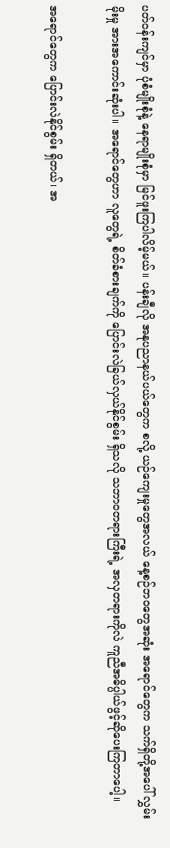ပတ်ဝန်းကျင်မှာ ပုံစံမျိုးစုံနဲ့ နေရာမျိုးစုံမှာ မြင်ဖူးကြပါလိမ့်မယ်။ ပန်းချီလို အနုပညာနယ်ပယ်တွေက စလို့ ယဉ်ကျေးမှုတွေအလယ် နေ့စဉ်ဘဝတွေအဆုံး အရောင်တွေက သက်ရှိတို့အပေါ် လွှမ်းမိုးမှု အားအကောင်းဆုံးပါ။ အရောင်တွေဟာ လူတွေရဲ့ စိတ်ခံစားချက်ကို ပြောင်းလဲခြယ်လှယ်နိုင်စွမ်း ရှိသလို သဘာဝတရားကြီးရဲ့ အလှတရားကိုလဲ ကူညီအဓိပ္ပါယ်ဖွင့်ဆိုပေးကြတာပေါ့။

အရောင်တွေက ပြောင်းလဲနိုင်စွမ်း ရှိတယ်၊ အ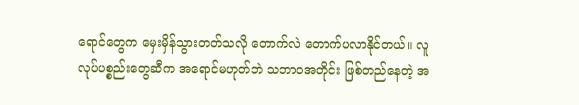ရောင်တွေက မှေးမှိန်သွားတတ်သလို တောက်လဲ တောက်ပလာနိုင်တယ်။ လူလုပ်ပစ္စည်းတွေဆီက အရောင်မဟုတ်ဘဲ သဘာဝအတိုင်း ဖြစ်တည်နေတဲ့ အ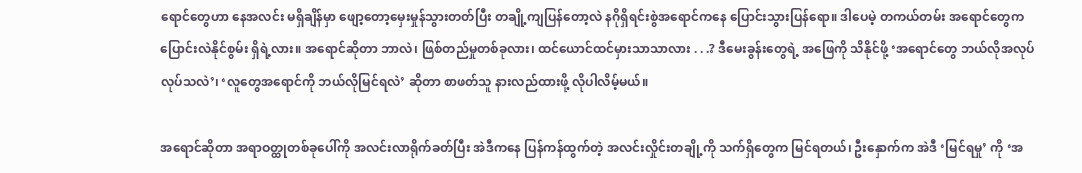ရောင်တွေဟာ နေအလင်း မရှိချိန်မှာ ဖျော့တော့မှေးမှုန်သွားတတ်ပြီး တချို့ကျပြန်တော့လဲ နဂိုရှိရင်းစွဲအရောင်ကနေ ပြောင်းသွားပြန်ရော။ ဒါပေမဲ့ တကယ်တမ်း အရောင်တွေက ပြောင်းလဲနိုင်စွမ်း ရှိရဲ့လား။ အရောင်ဆိုတာ ဘာလဲ၊ ဖြစ်တည်မှုတစ်ခုလား၊ ထင်ယောင်ထင်မှားသာသာလား . . .? ဒီမေးခွန်းတွေရဲ့ အဖြေကို သိနိုင်ဖို့ ‘အရောင်တွေ ဘယ်လိုအလုပ်လုပ်သလဲ’၊ ‘လူတွေအရောင်ကို ဘယ်လိုမြင်ရလဲ’ ဆိုတာ စာဖတ်သူ နားလည်ထားဖို့ လိုပါလိမ့်မယ်။

အရောင်ဆိုတာ အရာဝတ္ထုတစ်ခုပေါ်ကို အလင်းလာရိုက်ခတ်ပြီး အဲဒီကနေ ပြန်ကန်ထွက်တဲ့ အလင်းလှိုင်းတချို့ကို သက်ရှိတွေက မြင်ရတယ်၊ ဦးနှောက်က အဲဒီ ‘မြင်ရမှု’ ကို ‘အ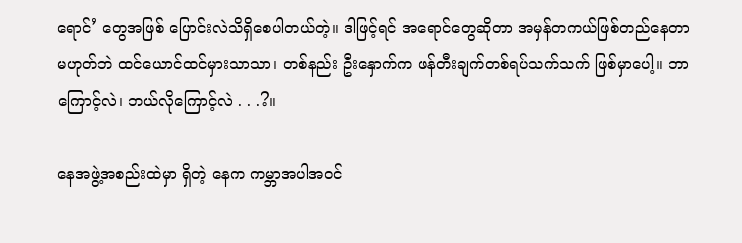ရောင်’ တွေအဖြစ် ပြောင်းလဲသိရှိစေပါတယ်တဲ့။ ဒါဖြင့်ရင် အရောင်တွေဆိုတာ အမှန်တကယ်ဖြစ်တည်နေတာ မဟုတ်ဘဲ ထင်ယောင်ထင်မှားသာသာ၊ တစ်နည်း ဦးနှောက်က ဖန်တီးချက်တစ်ရပ်သက်သက် ဖြစ်မှာပေါ့။ ဘာကြောင့်လဲ၊ ဘယ်လိုကြောင့်လဲ . . .?။

နေအဖွဲ့အစည်းထဲမှာ ရှိတဲ့ နေက ကမ္ဘာအပါအဝင်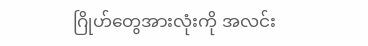ဂြိုဟ်တွေအားလုံးကို အလင်း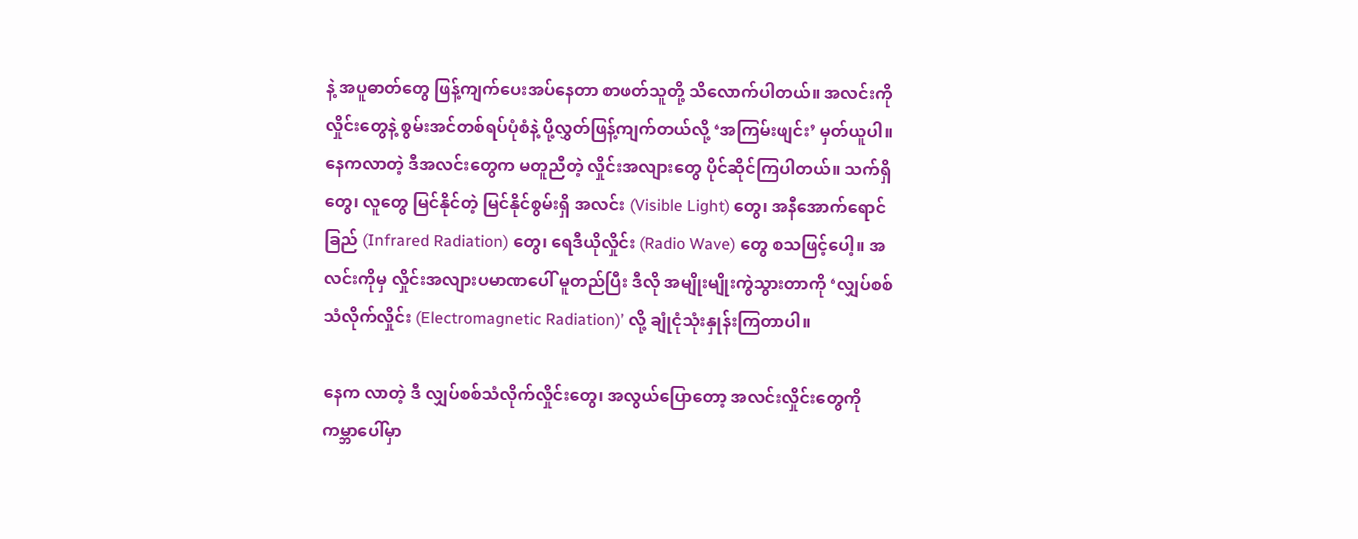နဲ့ အပူဓာတ်တွေ ဖြန့်ကျက်ပေးအပ်နေတာ စာဖတ်သူတို့ သိလောက်ပါတယ်။ အလင်းကို လှိုင်းတွေနဲ့ စွမ်းအင်တစ်ရပ်ပုံစံနဲ့ ပို့လွှတ်ဖြန့်ကျက်တယ်လို့ ‘အကြမ်းဖျင်း’ မှတ်ယူပါ။ နေကလာတဲ့ ဒီအလင်းတွေက မတူညီတဲ့ လှိုင်းအလျားတွေ ပိုင်ဆိုင်ကြပါတယ်။ သက်ရှိတွေ၊ လူတွေ မြင်နိုင်တဲ့ မြင်နိုင်စွမ်းရှိ အလင်း (Visible Light) တွေ၊ အနီအောက်ရောင်ခြည် (Infrared Radiation) တွေ၊ ရေဒီယိုလှိုင်း (Radio Wave) တွေ စသဖြင့်ပေါ့။ အလင်းကိုမှ လှိုင်းအလျားပမာဏပေါ် မူတည်ပြီး ဒီလို အမျိုးမျိုးကွဲသွားတာကို ‘လျှပ်စစ်သံလိုက်လှိုင်း (Electromagnetic Radiation)’ လို့ ချုံငုံသုံးနှုန်းကြတာပါ။

နေက လာတဲ့ ဒီ လျှပ်စစ်သံလိုက်လှိုင်းတွေ၊ အလွယ်ပြောတော့ အလင်းလှိုင်းတွေကို ကမ္ဘာပေါ်မှာ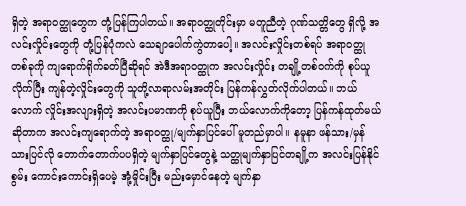ရှိတဲ့ အရာဝတ္ထုတွေက တုံ့ပြန်ကြပါတယ်။ အရာဝတ္ထုတိုင်းမှာ မတူညီတဲ့ ဂုဏ်သတ္တိတွေ ရှိလို့ အလင်းလှိုင်းတွေကို တုံ့ပြန်ပုံကလဲ သေချာပေါက်ကွဲတာပေါ့။ အလင်းလှိုင်းတစ်ရပ် အရာဝတ္ထုတစ်ခုကို ကျရောက်ရိုက်ခတ်ပြီဆိုရင် အဲဒီအရာဝတ္ထုက အလင်းလှိုင်း တချို့တစ်ဝက်ကို စုပ်ယူလိုက်ပြီး ကျန်တဲ့လှိုင်းတွေကို သူတို့လာရာလမ်းအတိုင်း ပြန်ကန်လွှတ်လိုက်ပါတယ်။ ဘယ်လောက် လှိုင်းအလျားရှိတဲ့ အလင်းပမာဏကို စုပ်ယူပြီး ဘယ်လောက်ကိုတော့ ပြန်ကန်ထုတ်မယ်ဆိုတာက အလင်းကျရောက်တဲ့ အရာဝတ္ထု/မျက်နှာပြင်ပေါ် မူတည်မှာပါ။ နမူနာ ဖန်သား/မှန်သားပြင်လို တောက်တောက်ပပရှိတဲ့ မျက်နှာပြင်တွေနဲ့ သတ္ထုမျက်နှာပြင်တချို့က အလင်းပြန်နိုင်စွမ်း ကောင်းကောင်းရှိပေမဲ့ အုံ့မှိုင်းပြီး မည်းမှောင်နေတဲ့ မျက်နှာ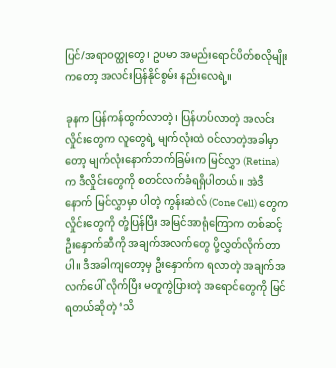ပြင်/အရာဝတ္ထုတွေ၊ ဥပမာ အမည်းရောင်ပိတ်စလိုမျိုးကတော့ အလင်းပြန်နိုင်စွမ်း နည်းလေရဲ့။

ခုနက ပြန်ကန်ထွက်လာတဲ့၊ ပြန်ဟပ်လာတဲ့ အလင်းလှိုင်းတွေက လူတွေရဲ့ မျက်လုံးထဲ ဝင်လာတဲ့အခါမှာတော့ မျက်လုံးနောက်ဘက်ခြမ်းက မြင်လွှာ (Retina) က ဒီလှိုင်းတွေကို စတင်လက်ခံရရှိပါတယ်။ အဲဒီနောက် မြင်လွှာမှာ ပါတဲ့ ကွန်းဆဲလ် (Cone Cell) တွေက လှိုင်းတွေကို တုံ့ပြန်ပြီး အမြင်အာရုံကြောက တစ်ဆင့် ဦးနှောက်ဆီကို အချက်အလက်တွေ ပို့လွှတ်လိုက်တာပါ။ ဒီအခါကျတော့မှ ဦးနှောက်က ရလာတဲ့ အချက်အလက်ပေါ် လိုက်ပြီး မတူကွဲပြားတဲ့ အရောင်တွေကို မြင်ရတယ်ဆိုတဲ့ ‘သိ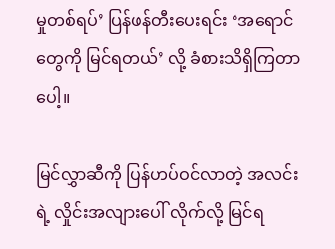မှုတစ်ရပ်’ ပြန်ဖန်တီးပေးရင်း ‘အရောင်တွေကို မြင်ရတယ်’ လို့ ခံစားသိရှိကြတာပေါ့။

မြင်လွှာဆီကို ပြန်ဟပ်ဝင်လာတဲ့ အလင်းရဲ့ လှိုင်းအလျားပေါ် လိုက်လို့ မြင်ရ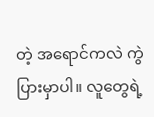တဲ့ အရောင်ကလဲ ကွဲပြားမှာပါ။ လူတွေရဲ့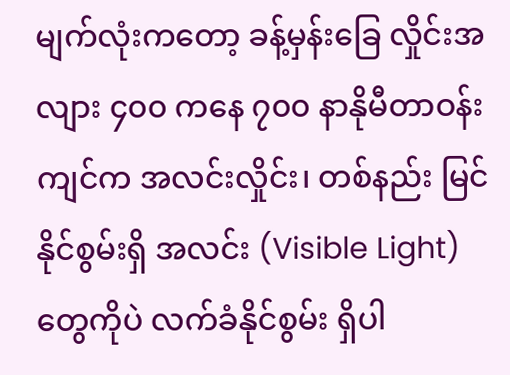မျက်လုံးကတော့ ခန့်မှန်းခြေ လှိုင်းအလျား ၄၀၀ ကနေ ၇၀၀ နာနိုမီတာဝန်းကျင်က အလင်းလှိုင်း၊ တစ်နည်း မြင်နိုင်စွမ်းရှိ အလင်း (Visible Light) တွေကိုပဲ လက်ခံနိုင်စွမ်း ရှိပါ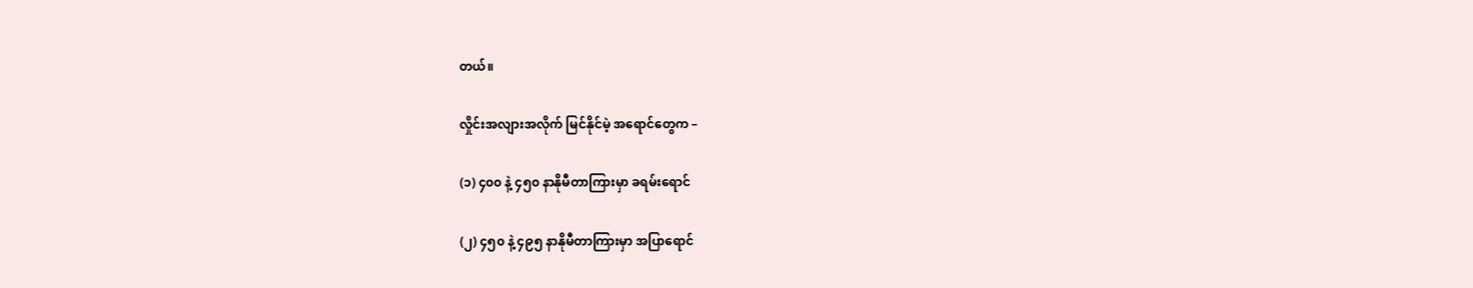တယ်။

လှိုင်းအလျားအလိုက် မြင်နိုင်မဲ့ အရောင်တွေက –

(၁) ၄၀၀ နဲ့ ၄၅၀ နာနိုမီတာကြားမှာ ခရမ်းရောင်

(၂) ၄၅၀ နဲ့ ၄၉၅ နာနိုမီတာကြားမှာ အပြာရောင်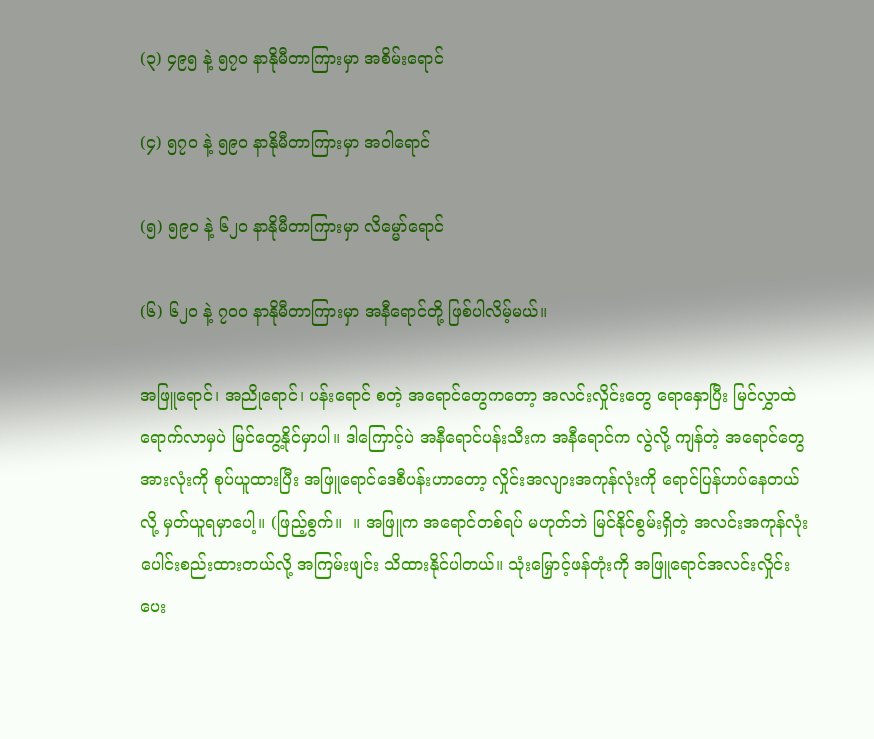(၃) ၄၉၅ နဲ့ ၅၇၀ နာနိုမီတာကြားမှာ အစိမ်းရောင်

(၄) ၅၇၀ နဲ့ ၅၉၀ နာနိုမီတာကြားမှာ အဝါရောင်

(၅) ၅၉၀ နဲ့ ၆၂၀ နာနိုမီတာကြားမှာ လိမ္မော်ရောင်

(၆) ၆၂၀ နဲ့ ၇၀၀ နာနိုမီတာကြားမှာ အနီရောင်တို့ ဖြစ်ပါလိမ့်မယ်။

အဖြူရောင်၊ အညိုရောင်၊ ပန်းရောင် စတဲ့ အရောင်တွေကတော့ အလင်းလှိုင်းတွေ ရောနှောပြီး မြင်လွှာထဲ ရောက်လာမှပဲ မြင်တွေ့နိုင်မှာပါ။ ဒါကြောင့်ပဲ အနီရောင်ပန်းသီးက အနီရောင်က လွဲလို့ ကျန်တဲ့ အရောင်တွေ အားလုံးကို စုပ်ယူထားပြီး အဖြူရောင်ဒေစီပန်းဟာတော့ လှိုင်းအလျားအကုန်လုံးကို ရောင်ပြန်ဟပ်နေတယ်လို့ မှတ်ယူရမှာပေါ့။ (ဖြည့်စွက်။  ။ အဖြူက အရောင်တစ်ရပ် မဟုတ်ဘဲ မြင်နိုင်စွမ်းရှိတဲ့ အလင်းအကုန်လုံး ပေါင်းစည်းထားတယ်လို့ အကြမ်းဖျင်း သိထားနိုင်ပါတယ်။ သုံးမြှောင့်ဖန်တုံးကို အဖြူရောင်အလင်းလှိုင်းပေး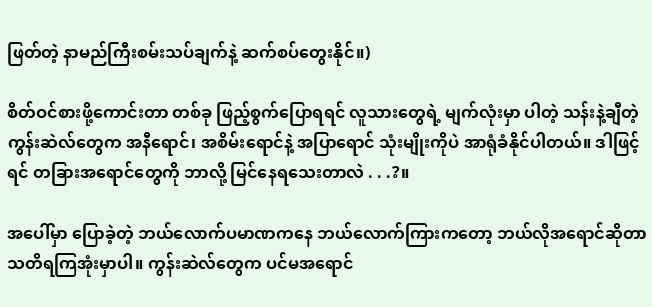ဖြတ်တဲ့ နာမည်ကြီးစမ်းသပ်ချက်နဲ့ ဆက်စပ်တွေးနိုင်။)

စိတ်ဝင်စားဖို့ကောင်းတာ တစ်ခု ဖြည့်စွက်ပြောရရင် လူသားတွေရဲ့ မျက်လုံးမှာ ပါတဲ့ သန်းနဲ့ချီတဲ့ ကွန်းဆဲလ်တွေက အနီရောင်၊ အစိမ်းရောင်နဲ့ အပြာရောင် သုံးမျိုးကိုပဲ အာရုံခံနိုင်ပါတယ်။ ဒါဖြင့်ရင် တခြားအရောင်တွေကို ဘာလို့ မြင်နေရသေးတာလဲ . . .?။

အပေါ်မှာ ပြောခဲ့တဲ့ ဘယ်လောက်ပမာဏကနေ ဘယ်လောက်ကြားကတော့ ဘယ်လိုအရောင်ဆိုတာ သတိရကြအုံးမှာပါ။ ကွန်းဆဲလ်တွေက ပင်မအရောင်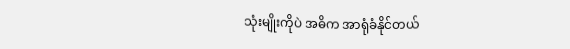သုံးမျိုးကိုပဲ အဓိက အာရုံခံနိုင်တယ်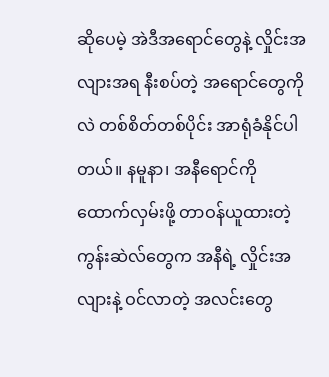ဆိုပေမဲ့ အဲဒီအရောင်တွေနဲ့ လှိုင်းအလျားအရ နီးစပ်တဲ့ အရောင်တွေကိုလဲ တစ်စိတ်တစ်ပိုင်း အာရုံခံနိုင်ပါတယ်။ နမူနာ၊ အနီရောင်ကို ထောက်လှမ်းဖို့ တာဝန်ယူထားတဲ့ ကွန်းဆဲလ်တွေက အနီရဲ့ လှိုင်းအလျားနဲ့ ဝင်လာတဲ့ အလင်းတွေ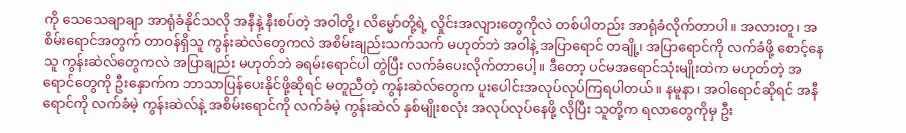ကို သေသေချာချာ အာရုံခံနိုင်သလို အနီနဲ့ နီးစပ်တဲ့ အဝါတို့၊ လိမ္မော်တို့ရဲ့ လှိုင်းအလျားတွေကိုလဲ တစ်ပါတည်း အာရုံခံလိုက်တာပါ။ အလားတူ၊ အစိမ်းရောင်အတွက် တာဝန်ရှိသူ ကွန်းဆဲလ်တွေကလဲ အစိမ်းချည်းသက်သက် မဟုတ်ဘဲ အဝါနဲ့ အပြာရောင် တချို့၊ အပြာရောင်ကို လက်ခံဖို့ စောင့်နေသူ ကွန်းဆဲလ်တွေကလဲ အပြာချည်း မဟုတ်ဘဲ ခရမ်းရောင်ပါ တွဲပြီး လက်ခံပေးလိုက်တာပေါ့။ ဒီတော့ ပင်မအရောင်သုံးမျိုးထဲက မဟုတ်တဲ့ အရောင်တွေကို ဦးနှောက်က ဘာသာပြန်ပေးနိုင်ဖို့ဆိုရင် မတူညီတဲ့ ကွန်းဆဲလ်တွေက ပူးပေါင်းအလုပ်လုပ်ကြရပါတယ်။ နမူနာ၊ အဝါရောင်ဆိုရင် အနီရောင်ကို လက်ခံမဲ့ ကွန်းဆဲလ်နဲ့ အစိမ်းရောင်ကို လက်ခံမဲ့ ကွန်းဆဲလ် နှစ်မျိုးစလုံး အလုပ်လုပ်နေဖို့ လိုပြီး သူတို့က ရလာတွေကိုမှ ဦး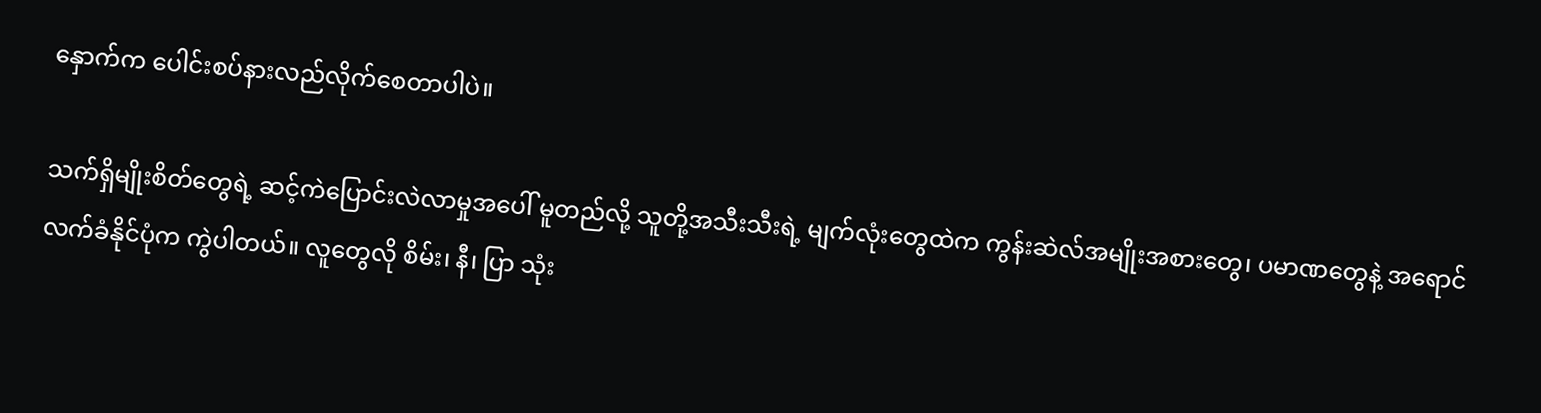နှောက်က ပေါင်းစပ်နားလည်လိုက်စေတာပါပဲ။

သက်ရှိမျိုးစိတ်တွေရဲ့ ဆင့်ကဲပြောင်းလဲလာမှုအပေါ် မူတည်လို့ သူတို့အသီးသီးရဲ့ မျက်လုံးတွေထဲက ကွန်းဆဲလ်အမျိုးအစားတွေ၊ ပမာဏတွေနဲ့ အရောင်လက်ခံနိုင်ပုံက ကွဲပါတယ်။ လူတွေလို စိမ်း၊ နီ၊ ပြာ သုံး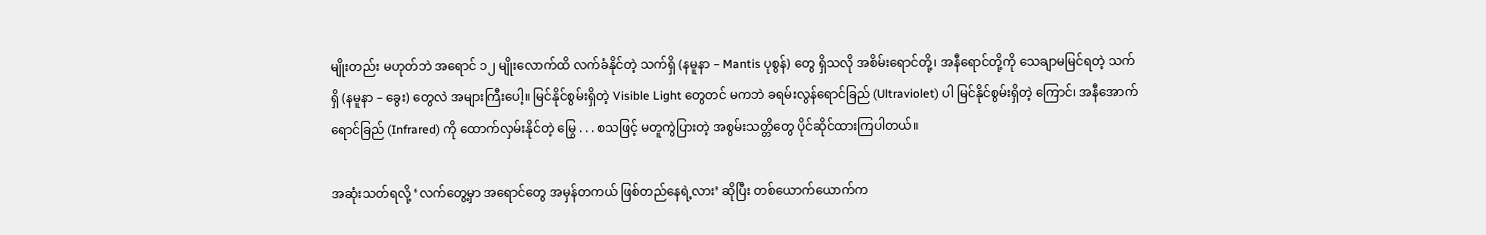မျိုးတည်း မဟုတ်ဘဲ အရောင် ၁၂ မျိုးလောက်ထိ လက်ခံနိုင်တဲ့ သက်ရှိ (နမူနာ – Mantis ပုစွန်) တွေ ရှိသလို အစိမ်းရောင်တို့၊ အနီရောင်တို့ကို သေချာမမြင်ရတဲ့ သက်ရှိ (နမူနာ – ခွေး) တွေလဲ အများကြီးပေါ့။ မြင်နိုင်စွမ်းရှိတဲ့ Visible Light တွေတင် မကဘဲ ခရမ်းလွန်ရောင်ခြည် (Ultraviolet) ပါ မြင်နိုင်စွမ်းရှိတဲ့ ကြောင်၊ အနီအောက်ရောင်ခြည် (Infrared) ကို ထောက်လှမ်းနိုင်တဲ့ မြွေ . . . စသဖြင့် မတူကွဲပြားတဲ့ အစွမ်းသတ္တိတွေ ပိုင်ဆိုင်ထားကြပါတယ်။

အဆုံးသတ်ရလို့ ‘လက်တွေ့မှာ အရောင်တွေ အမှန်တကယ် ဖြစ်တည်နေရဲ့လား’ ဆိုပြီး တစ်ယောက်ယောက်က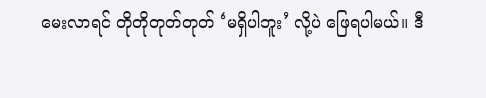မေးလာရင် တိုတိုတုတ်တုတ် ‘မရှိပါဘူး’ လို့ပဲ ဖြေရပါမယ်။ ဒီ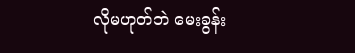လိုမဟုတ်ဘဲ မေးခွန်း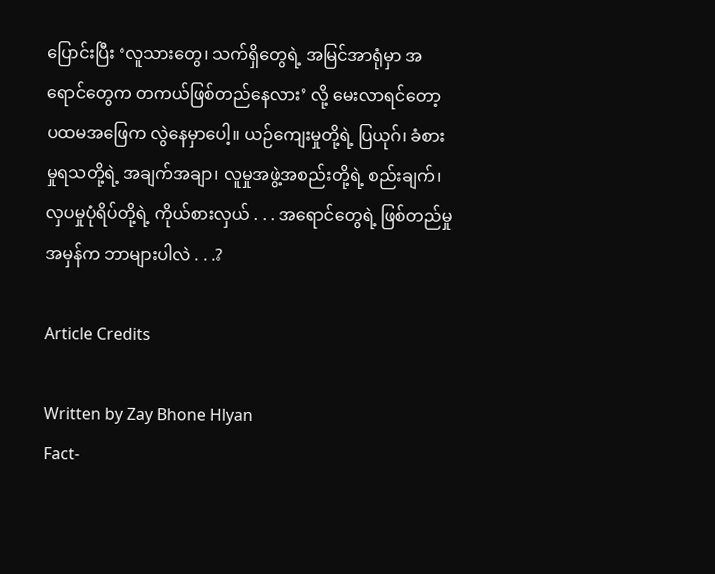ပြောင်းပြီး ‘လူသားတွေ၊ သက်ရှိတွေရဲ့ အမြင်အာရုံမှာ အရောင်တွေက တကယ်ဖြစ်တည်နေလား’ လို့ မေးလာရင်တော့ ပထမအဖြေက လွဲနေမှာပေါ့။ ယဉ်ကျေးမှုတို့ရဲ့ ပြယုဂ်၊ ခံစားမှုရသတို့ရဲ့ အချက်အချာ၊ လူမှုအဖွဲ့အစည်းတို့ရဲ့ စည်းချက်၊ လှပမှုပုံရိပ်တို့ရဲ့ ကိုယ်စားလှယ် . . . အရောင်တွေရဲ့ ဖြစ်တည်မှုအမှန်က ဘာများပါလဲ . . .?

Article Credits

Written by Zay Bhone Hlyan
Fact-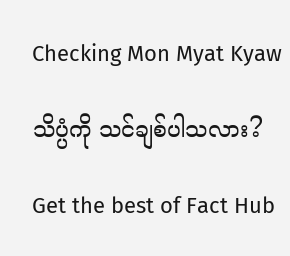Checking Mon Myat Kyaw

သိပ္ပံကို သင်ချစ်ပါသလား?

Get the best of Fact Hub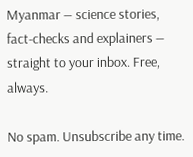Myanmar — science stories, fact-checks and explainers — straight to your inbox. Free, always.

No spam. Unsubscribe any time.